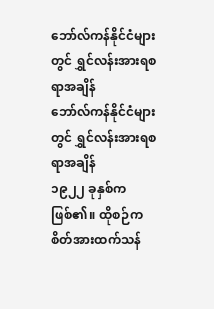ဘော်လ်ကန်နိုင်ငံများတွင် ရွှင်လန်းအားရစရာအချိန်
ဘော်လ်ကန်နိုင်ငံများတွင် ရွှင်လန်းအားရစရာအချိန်
၁၉၂၂ ခုနှစ်ကဖြစ်၏။ ထိုစဉ်က စိတ်အားထက်သန်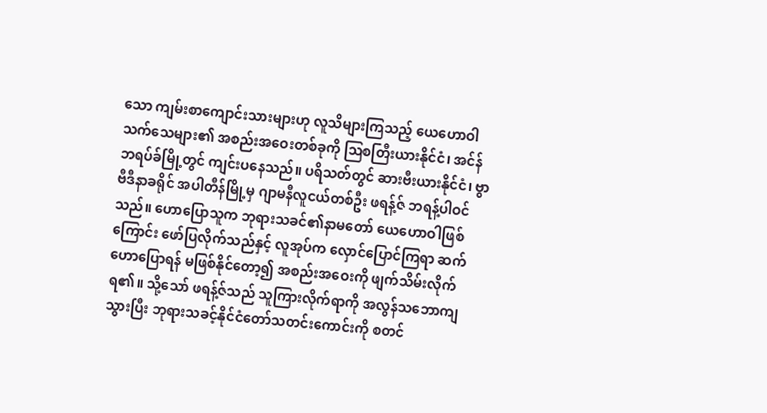သော ကျမ်းစာကျောင်းသားများဟု လူသိများကြသည့် ယေဟောဝါသက်သေများ၏ အစည်းအဝေးတစ်ခုကို ဩစတြီးယားနိုင်ငံ၊ အင်န်ဘရပ်ခ်မြို့တွင် ကျင်းပနေသည်။ ပရိသတ်တွင် ဆားဗီးယားနိုင်ငံ၊ ဗွာဗီဒီနာခရိုင် အပါတီန်မြို့မှ ဂျာမနီလူငယ်တစ်ဦး ဖရန့်ဇ် ဘရန့်ပါဝင်သည်။ ဟောပြောသူက ဘုရားသခင်၏နာမတော် ယေဟောဝါဖြစ်ကြောင်း ဖော်ပြလိုက်သည်နှင့် လူအုပ်က လှောင်ပြောင်ကြရာ ဆက်ဟောပြောရန် မဖြစ်နိုင်တော့၍ အစည်းအဝေးကို ဖျက်သိမ်းလိုက်ရ၏။ သို့သော် ဖရန့်ဇ်သည် သူကြားလိုက်ရာကို အလွန်သဘောကျသွားပြီး ဘုရားသခင့်နိုင်ငံတော်သတင်းကောင်းကို စတင်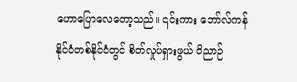ဟောပြောလေတော့သည်။ ၎င်းကား ဘော်လ်ကန်နိုင်ငံတစ်နိုင်ငံတွင် စိတ်လှုပ်ရှားဖွယ် ဝိညာဉ်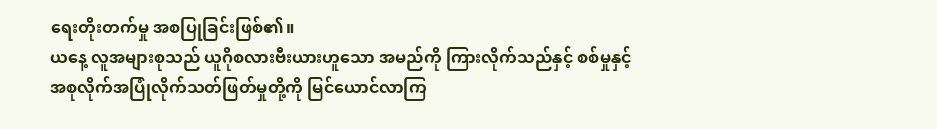ရေးတိုးတက်မှု အစပြုခြင်းဖြစ်၏။
ယနေ့ လူအများစုသည် ယူဂိုစလားဗီးယားဟူသော အမည်ကို ကြားလိုက်သည်နှင့် စစ်မှုနှင့် အစုလိုက်အပြုံလိုက်သတ်ဖြတ်မှုတို့ကို မြင်ယောင်လာကြ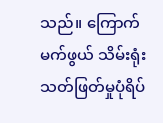သည်။ ကြောက်မက်ဖွယ် သိမ်းရုံးသတ်ဖြတ်မှုပုံရိပ်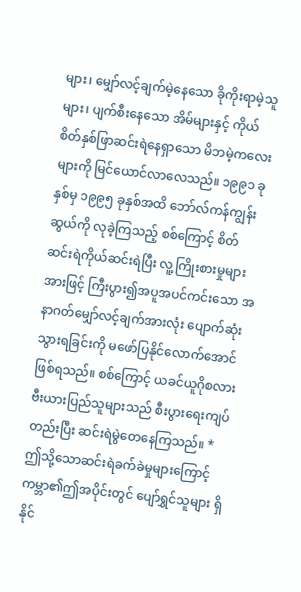များ၊ မျှော်လင့်ချက်မဲ့နေသော ခိုကိုးရာမဲ့သူများ၊ ပျက်စီးနေသော အိမ်များနှင့် ကိုယ်စိတ်နှစ်ဖြာဆင်းရဲနေရှာသော မိဘမဲ့ကလေးများကို မြင်ယောင်လာလေသည်။ ၁၉၉၁ ခုနှစ်မှ ၁၉၉၅ ခုနှစ်အထိ ဘော်လ်ကန်ကျွန်းဆွယ်ကို လုခဲ့ကြသည့် စစ်ကြောင့် စိတ်ဆင်းရဲကိုယ်ဆင်းရဲပြီး လူ့ကြိုးစားမှုများအားဖြင့် ကြီးပွား၍အပူအပင်ကင်းသော အနာဂတ်မျှော်လင့်ချက်အားလုံး ပျောက်ဆုံးသွားရခြင်းကို မဖော်ပြနိုင်လောက်အောင်ဖြစ်ရသည်။ စစ်ကြောင့် ယခင်ယူဂိုစလားဗီးယားပြည်သူများသည် စီးပွားရေးကျပ်တည်းပြီး ဆင်းရဲမွဲတေနေကြသည်။ *
ဤသို့သောဆင်းရဲခက်ခဲမှုများကြောင့် ကမ္ဘာ၏ဤအပိုင်းတွင် ပျော်ရွှင်သူများ ရှိနိုင်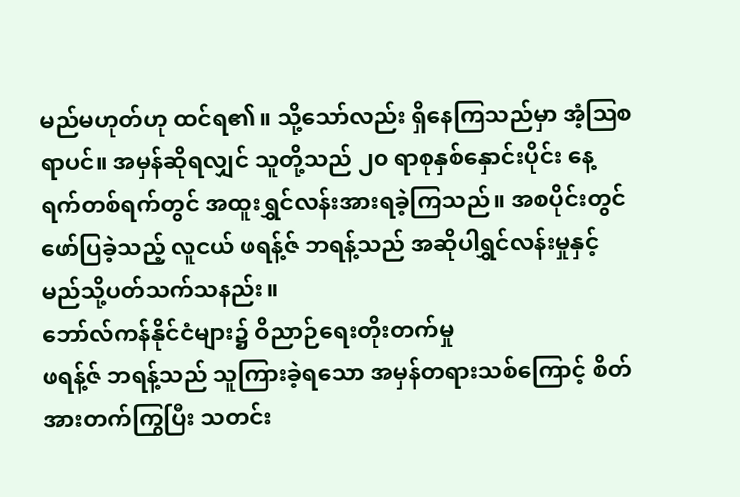မည်မဟုတ်ဟု ထင်ရ၏။ သို့သော်လည်း ရှိနေကြသည်မှာ အံ့ဩစရာပင်။ အမှန်ဆိုရလျှင် သူတို့သည် ၂၀ ရာစုနှစ်နှောင်းပိုင်း နေ့ရက်တစ်ရက်တွင် အထူးရွှင်လန်းအားရခဲ့ကြသည်။ အစပိုင်းတွင် ဖော်ပြခဲ့သည့် လူငယ် ဖရန့်ဇ် ဘရန့်သည် အဆိုပါရွှင်လန်းမှုနှင့် မည်သို့ပတ်သက်သနည်း။
ဘော်လ်ကန်နိုင်ငံများ၌ ဝိညာဉ်ရေးတိုးတက်မှု
ဖရန့်ဇ် ဘရန့်သည် သူကြားခဲ့ရသော အမှန်တရားသစ်ကြောင့် စိတ်အားတက်ကြွပြီး သတင်း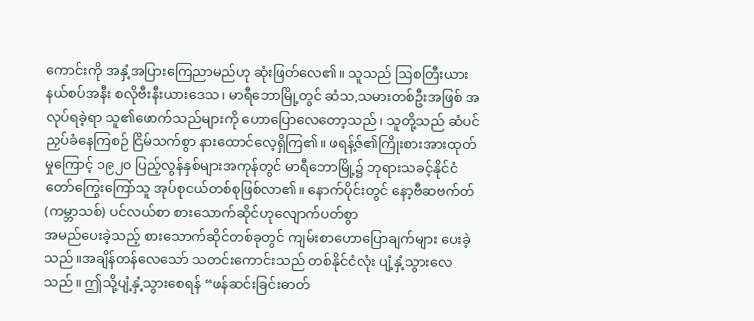ကောင်းကို အနှံ့အပြားကြေညာမည်ဟု ဆုံးဖြတ်လေ၏။ သူသည် ဩစတြီးယားနယ်စပ်အနီး စလိုဗီးနီးယားဒေသ၊ မာရီဘောမြို့တွင် ဆံသ,သမားတစ်ဦးအဖြစ် အလုပ်ရခဲ့ရာ သူ၏ဖောက်သည်များကို ဟောပြောလေတော့သည်၊ သူတို့သည် ဆံပင်ညှပ်ခံနေကြစဉ် ငြိမ်သက်စွာ နားထောင်လေ့ရှိကြ၏။ ဖရန့်ဇ်၏ကြိုးစားအားထုတ်မှုကြောင့် ၁၉၂၀ ပြည့်လွန်နှစ်များအကုန်တွင် မာရီဘောမြို့၌ ဘုရားသခင့်နိုင်ငံတော်ကြွေးကြော်သူ အုပ်စုငယ်တစ်စုဖြစ်လာ၏။ နောက်ပိုင်းတွင် နော့ဗီဆဗက်တ် (ကမ္ဘာသစ်) ပင်လယ်စာ စားသောက်ဆိုင်ဟုလျောက်ပတ်စွာ
အမည်ပေးခဲ့သည့် စားသောက်ဆိုင်တစ်ခုတွင် ကျမ်းစာဟောပြောချက်များ ပေးခဲ့သည်။အချိန်တန်လေသော် သတင်းကောင်းသည် တစ်နိုင်ငံလုံး ပျံ့နှံ့သွားလေသည်။ ဤသို့ပျံ့နှံ့သွားစေရန် “ဖန်ဆင်းခြင်းဓာတ်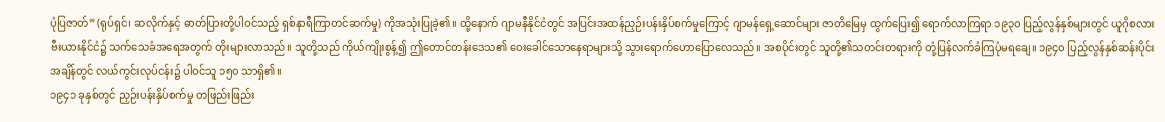ပုံပြဇာတ်” (ရုပ်ရှင်၊ ဆလိုက်နှင့် ဓာတ်ပြားတို့ပါဝင်သည့် ရှစ်နာရီကြာတင်ဆက်မှု) ကိုအသုံးပြုခဲ့၏။ ထို့နောက် ဂျာမနီနိုင်ငံတွင် အပြင်းအထန်ညှဉ်းပန်းနှိပ်စက်မှုကြောင့် ဂျာမန်ရှေ့ဆောင်များ ဇာတိမြေမှ ထွက်ပြေး၍ ရောက်လာကြရာ ၁၉၃၀ ပြည့်လွန်နှစ်များတွင် ယူဂိုစလားဗီးယားနိုင်ငံ၌ သက်သေခံအရေအတွက် တိုးများလာသည်။ သူတို့သည် ကိုယ်ကျိုးစွန့်၍ ဤတောင်တန်းဒေသ၏ ဝေးခေါင်သောနေရာများသို့ သွားရောက်ဟောပြောလေသည်။ အစပိုင်းတွင် သူတို့၏သတင်းတရားကို တုံ့ပြန်လက်ခံကြပုံမရချေ။ ၁၉၄၀ ပြည့်လွန်နှစ်ဆန်းပိုင်းအချိန်တွင် လယ်ကွင်းလုပ်ငန်း၌ ပါဝင်သူ ၁၅၀ သာရှိ၏။
၁၉၄၁ ခုနှစ်တွင် ညှဉ်းပန်းနှိပ်စက်မှု တဖြည်းဖြည်း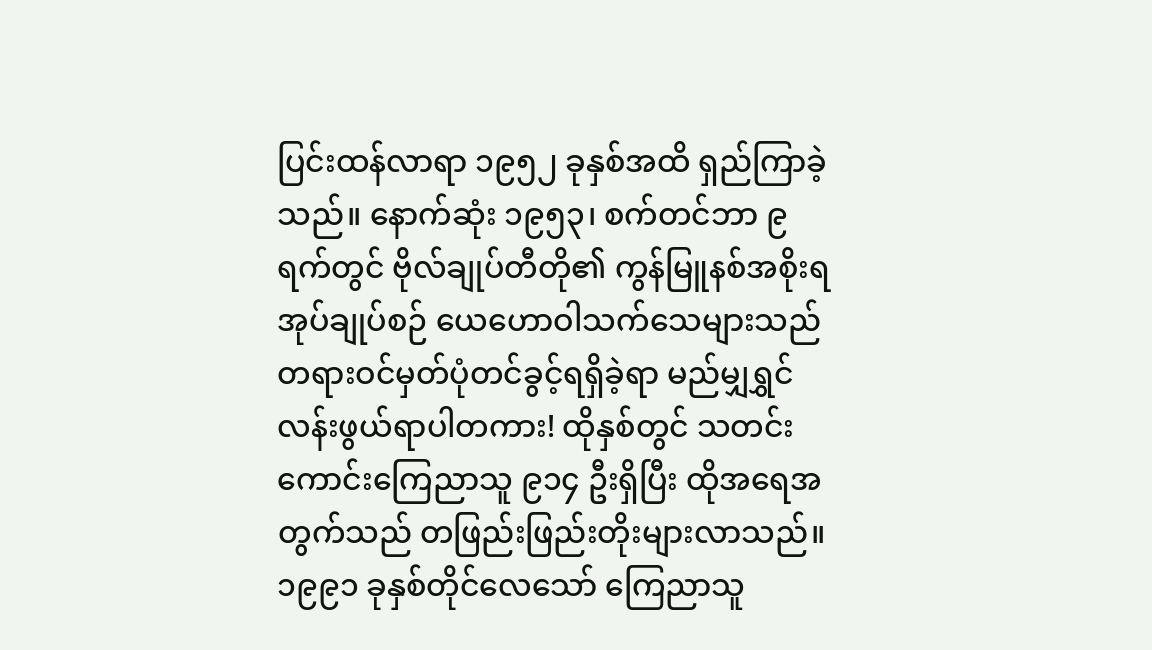ပြင်းထန်လာရာ ၁၉၅၂ ခုနှစ်အထိ ရှည်ကြာခဲ့သည်။ နောက်ဆုံး ၁၉၅၃၊ စက်တင်ဘာ ၉ ရက်တွင် ဗိုလ်ချုပ်တီတို၏ ကွန်မြူနစ်အစိုးရအုပ်ချုပ်စဉ် ယေဟောဝါသက်သေများသည် တရားဝင်မှတ်ပုံတင်ခွင့်ရရှိခဲ့ရာ မည်မျှရွှင်လန်းဖွယ်ရာပါတကား! ထိုနှစ်တွင် သတင်းကောင်းကြေညာသူ ၉၁၄ ဦးရှိပြီး ထိုအရေအတွက်သည် တဖြည်းဖြည်းတိုးများလာသည်။ ၁၉၉၁ ခုနှစ်တိုင်လေသော် ကြေညာသူ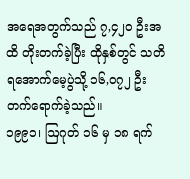အရေအတွက်သည် ၇,၄၂၀ ဦးအထိ တိုးတက်ခဲ့ပြီး ထိုနှစ်တွင် သတိရအောက်မေ့ပွဲသို့ ၁၆,၀၇၂ ဦးတက်ရောက်ခဲ့သည်။
၁၉၉၁၊ ဩဂုတ် ၁၆ မှ ၁၈ ရက်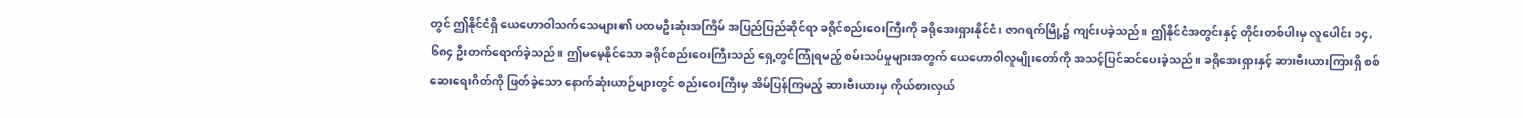တွင် ဤနိုင်ငံရှိ ယေဟောဝါသက်သေများ၏ ပထမဦးဆုံးအကြိမ် အပြည်ပြည်ဆိုင်ရာ ခရိုင်စည်းဝေးကြီးကို ခရိုအေးရှားနိုင်ငံ၊ ဇာဂရက်မြို့၌ ကျင်းပခဲ့သည်။ ဤနိုင်ငံအတွင်းနှင့် တိုင်းတစ်ပါးမှ လူပေါင်း ၁၄,၆၈၄ ဦးတက်ရောက်ခဲ့သည်။ ဤမမေ့နိုင်သော ခရိုင်စည်းဝေးကြီးသည် ရှေ့တွင်ကြုံရမည့် စမ်းသပ်မှုများအတွက် ယေဟောဝါလူမျိုးတော်ကို အသင့်ပြင်ဆင်ပေးခဲ့သည်။ ခရိုအေးရှားနှင့် ဆားဗီးယားကြားရှိ စစ်ဆေးရေးဂိတ်ကို ဖြတ်ခဲ့သော နောက်ဆုံးယာဉ်များတွင် စည်းဝေးကြီးမှ အိမ်ပြန်ကြမည့် ဆားဗီးယားမှ ကိုယ်စားလှယ်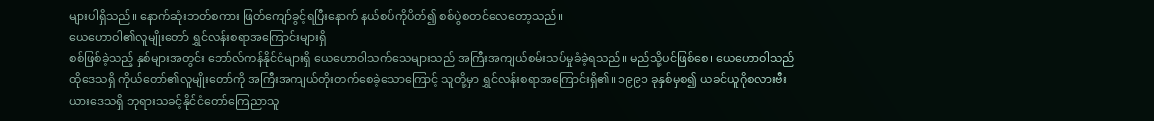များပါရှိသည်။ နောက်ဆုံးဘတ်စကား ဖြတ်ကျော်ခွင့်ရပြီးနောက် နယ်စပ်ကိုပိတ်၍ စစ်ပွဲစတင်လေတော့သည်။
ယေဟောဝါ၏လူမျိုးတော် ရွှင်လန်းစရာအကြောင်းများရှိ
စစ်ဖြစ်ခဲ့သည့် နှစ်များအတွင်း ဘော်လ်ကန်နိုင်ငံများရှိ ယေဟောဝါသက်သေများသည် အကြီးအကျယ်စမ်းသပ်မှုခံခဲ့ရသည်။ မည်သို့ပင်ဖြစ်စေ၊ ယေဟောဝါသည် ထိုဒေသရှိ ကိုယ်တော်၏လူမျိုးတော်ကို အကြီးအကျယ်တိုးတက်စေခဲ့သောကြောင့် သူတို့မှာ ရွှင်လန်းစရာအကြောင်းရှိ၏။ ၁၉၉၁ ခုနှစ်မှစ၍ ယခင်ယူဂိုစလားဗီးယားဒေသရှိ ဘုရားသခင့်နိုင်ငံတော်ကြေညာသူ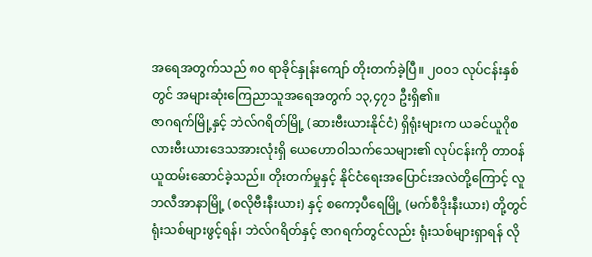အရေအတွက်သည် ၈၀ ရာခိုင်နှုန်းကျော် တိုးတက်ခဲ့ပြီ။ ၂၀၀၁ လုပ်ငန်းနှစ်တွင် အများဆုံးကြေညာသူအရေအတွက် ၁၃,၄၇၁ ဦးရှိ၏။
ဇာဂရက်မြို့နှင့် ဘဲလ်ဂရိတ်မြို့ (ဆားဗီးယားနိုင်ငံ) ရှိရုံးများက ယခင်ယူဂိုစလားဗီးယားဒေသအားလုံးရှိ ယေဟောဝါသက်သေများ၏ လုပ်ငန်းကို တာဝန်ယူထမ်းဆောင်ခဲ့သည်။ တိုးတက်မှုနှင့် နိုင်ငံရေးအပြောင်းအလဲတို့ကြောင့် လူဘလီအာနာမြို့ (စလိုဗီးနီးယား) နှင့် စကော့ပီရေမြို့ (မက်စီဒိုးနီးယား) တို့တွင် ရုံးသစ်များဖွင့်ရန်၊ ဘဲလ်ဂရိတ်နှင့် ဇာဂရက်တွင်လည်း ရုံးသစ်များရှာရန် လို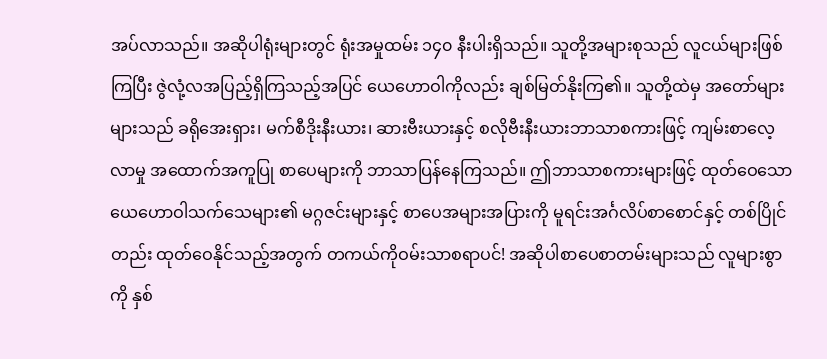အပ်လာသည်။ အဆိုပါရုံးများတွင် ရုံးအမှုထမ်း ၁၄၀ နီးပါးရှိသည်။ သူတို့အများစုသည် လူငယ်များဖြစ်ကြပြီး ဇွဲလုံ့လအပြည့်ရှိကြသည့်အပြင် ယေဟောဝါကိုလည်း ချစ်မြတ်နိုးကြ၏။ သူတို့ထဲမှ အတော်များများသည် ခရိုအေးရှား၊ မက်စီဒိုးနီးယား၊ ဆားဗီးယားနှင့် စလိုဗီးနီးယားဘာသာစကားဖြင့် ကျမ်းစာလေ့လာမှု အထောက်အကူပြု စာပေများကို ဘာသာပြန်နေကြသည်။ ဤဘာသာစကားများဖြင့် ထုတ်ဝေသော ယေဟောဝါသက်သေများ၏ မဂ္ဂဇင်းများနှင့် စာပေအများအပြားကို မူရင်းအင်္ဂလိပ်စာစောင်နှင့် တစ်ပြိုင်တည်း ထုတ်ဝေနိုင်သည့်အတွက် တကယ်ကိုဝမ်းသာစရာပင်! အဆိုပါစာပေစာတမ်းများသည် လူများစွာကို နှစ်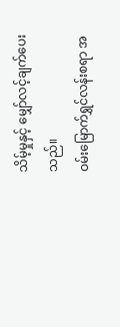သိမ့်မှုနှင့် မျှော်လင့်ချက်ပေးသည်။
ဝမ်းမြောက်ရွှင်လန်းစရာ အ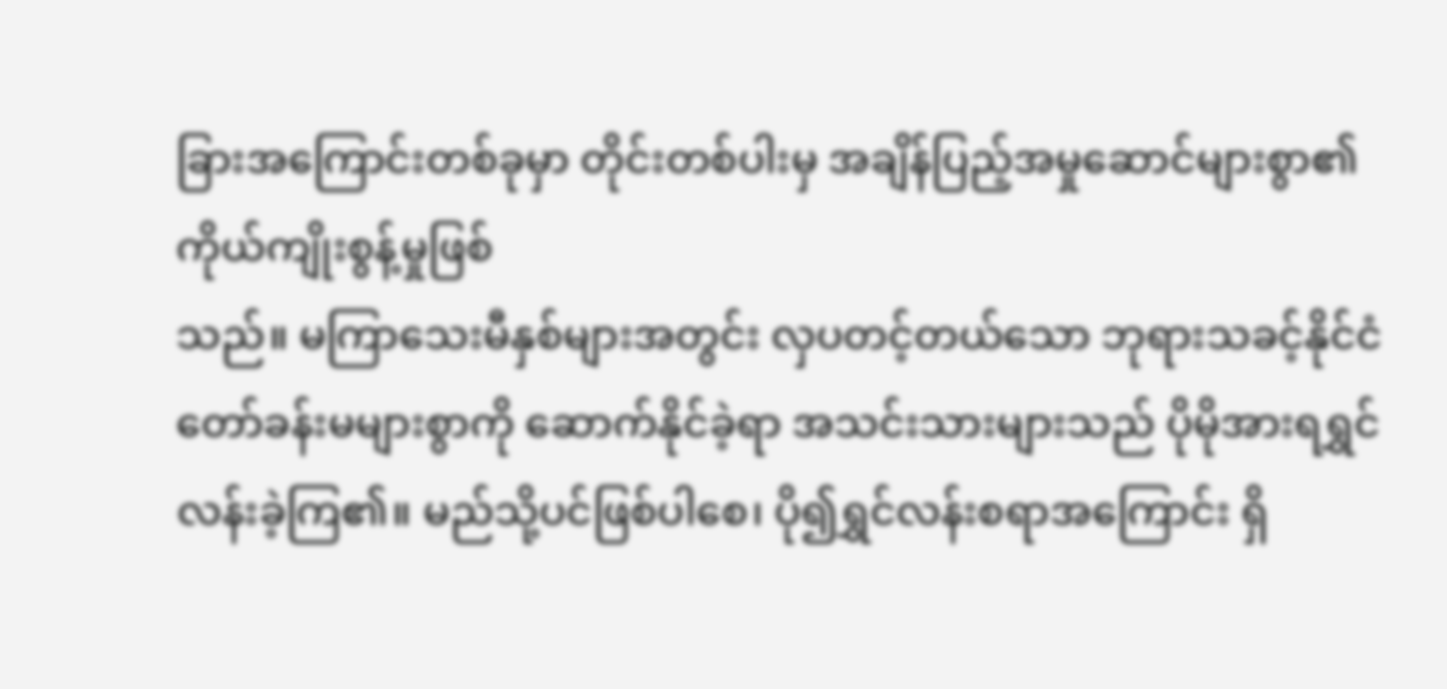ခြားအကြောင်းတစ်ခုမှာ တိုင်းတစ်ပါးမှ အချိန်ပြည့်အမှုဆောင်များစွာ၏ ကိုယ်ကျိုးစွန့်မှုဖြစ်
သည်။ မကြာသေးမီနှစ်များအတွင်း လှပတင့်တယ်သော ဘုရားသခင့်နိုင်ငံတော်ခန်းမများစွာကို ဆောက်နိုင်ခဲ့ရာ အသင်းသားများသည် ပိုမိုအားရရွှင်လန်းခဲ့ကြ၏။ မည်သို့ပင်ဖြစ်ပါစေ၊ ပို၍ရွှင်လန်းစရာအကြောင်း ရှိ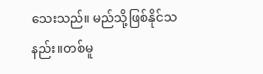သေးသည်။ မည်သို့ဖြစ်နိုင်သနည်း။တစ်မူ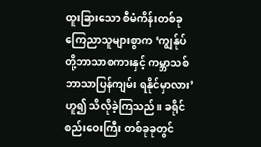ထူးခြားသော စီမံကိန်းတစ်ခု
ကြေညာသူများစွာက ‘ကျွန်ုပ်တို့ဘာသာစကားနှင့် ကမ္ဘာသစ်ဘာသာပြန်ကျမ်း ရနိုင်မှာလား’ ဟူ၍ သိလိုခဲ့ကြသည်။ ခရိုင်စည်းဝေးကြီး တစ်ခုခုတွင်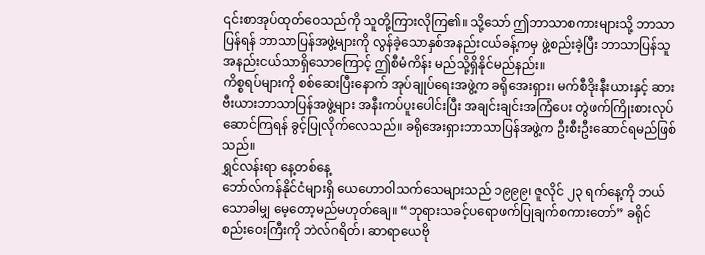၎င်းစာအုပ်ထုတ်ဝေသည်ကို သူတို့ကြားလိုကြ၏။ သို့သော် ဤဘာသာစကားများသို့ ဘာသာပြန်ရန် ဘာသာပြန်အဖွဲ့များကို လွန်ခဲ့သောနှစ်အနည်းငယ်ခန့်ကမှ ဖွဲ့စည်းခဲ့ပြီး ဘာသာပြန်သူအနည်းငယ်သာရှိသောကြောင့် ဤစီမံကိန်း မည်သို့ရှိနိုင်မည်နည်း။
ကိစ္စရပ်များကို စစ်ဆေးပြီးနောက် အုပ်ချုပ်ရေးအဖွဲ့က ခရိုအေးရှား၊ မက်စီဒိုးနီးယားနှင့် ဆားဗီးယားဘာသာပြန်အဖွဲ့များ အနီးကပ်ပူးပေါင်းပြီး အချင်းချင်းအကြံပေး တွဲဖက်ကြိုးစားလုပ်ဆောင်ကြရန် ခွင့်ပြုလိုက်လေသည်။ ခရိုအေးရှားဘာသာပြန်အဖွဲ့က ဦးစီးဦးဆောင်ရမည်ဖြစ်သည်။
ရွှင်လန်းရာ နေ့တစ်နေ့
ဘော်လ်ကန်နိုင်ငံများရှိ ယေဟောဝါသက်သေများသည် ၁၉၉၉၊ ဇူလိုင် ၂၃ ရက်နေ့ကို ဘယ်သောခါမျှ မေ့တော့မည်မဟုတ်ချေ။ “ဘုရားသခင့်ပရောဖက်ပြုချက်စကားတော်” ခရိုင်စည်းဝေးကြီးကို ဘဲလ်ဂရိတ်၊ ဆာရာယေဗို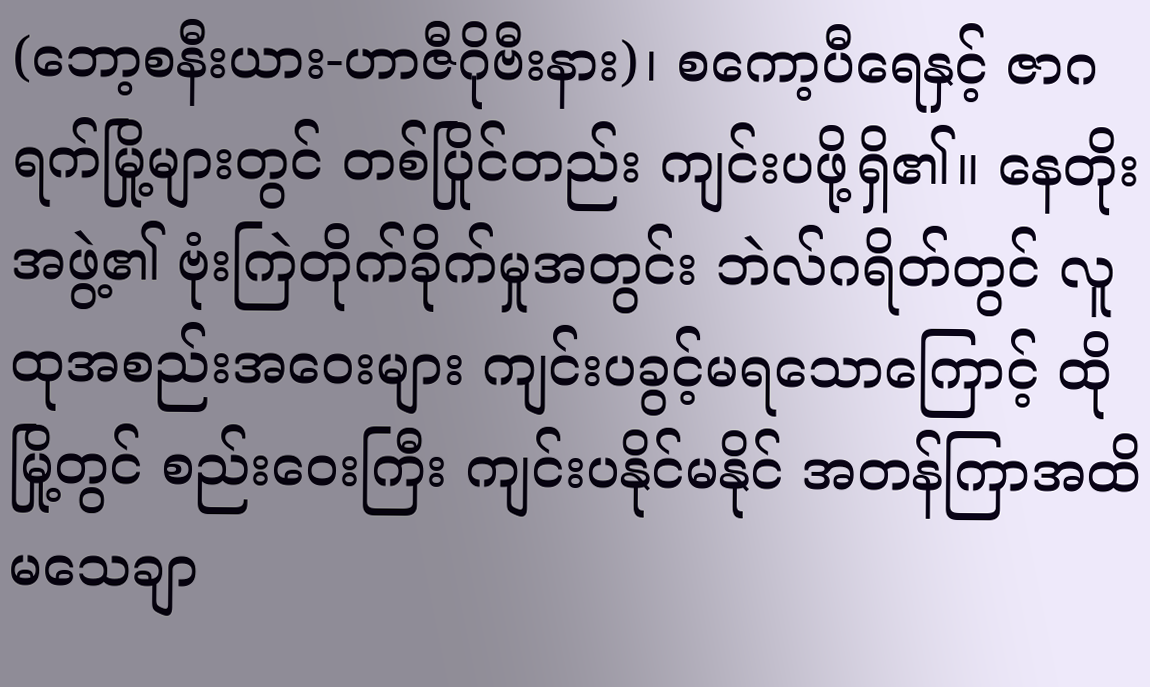(ဘော့စနီးယား-ဟာဇီဂိုဗီးနား)၊ စကော့ပီရေနှင့် ဇာဂရက်မြို့များတွင် တစ်ပြိုင်တည်း ကျင်းပဖို့ရှိ၏။ နေတိုးအဖွဲ့၏ ဗုံးကြဲတိုက်ခိုက်မှုအတွင်း ဘဲလ်ဂရိတ်တွင် လူထုအစည်းအဝေးများ ကျင်းပခွင့်မရသောကြောင့် ထိုမြို့တွင် စည်းဝေးကြီး ကျင်းပနိုင်မနိုင် အတန်ကြာအထိ မသေချာ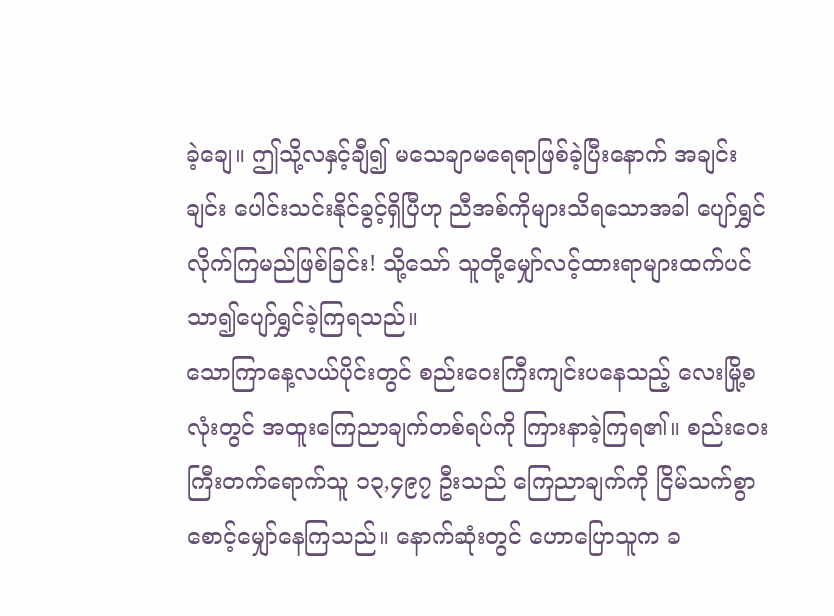ခဲ့ချေ။ ဤသို့လနှင့်ချီ၍ မသေချာမရေရာဖြစ်ခဲ့ပြီးနောက် အချင်းချင်း ပေါင်းသင်းနိုင်ခွင့်ရှိပြီဟု ညီအစ်ကိုများသိရသောအခါ ပျော်ရွှင်လိုက်ကြမည်ဖြစ်ခြင်း! သို့သော် သူတို့မျှော်လင့်ထားရာများထက်ပင် သာ၍ပျော်ရွှင်ခဲ့ကြရသည်။
သောကြာနေ့လယ်ပိုင်းတွင် စည်းဝေးကြီးကျင်းပနေသည့် လေးမြို့စလုံးတွင် အထူးကြေညာချက်တစ်ရပ်ကို ကြားနာခဲ့ကြရ၏။ စည်းဝေးကြီးတက်ရောက်သူ ၁၃,၄၉၇ ဦးသည် ကြေညာချက်ကို ငြိမ်သက်စွာ စောင့်မျှော်နေကြသည်။ နောက်ဆုံးတွင် ဟောပြောသူက ခ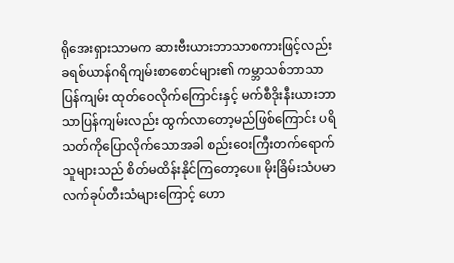ရိုအေးရှားသာမက ဆားဗီးယားဘာသာစကားဖြင့်လည်း ခရစ်ယာန်ဂရိကျမ်းစာစောင်များ၏ ကမ္ဘာသစ်ဘာသာပြန်ကျမ်း ထုတ်ဝေလိုက်ကြောင်းနှင့် မက်စီဒိုးနီးယားဘာသာပြန်ကျမ်းလည်း ထွက်လာတော့မည်ဖြစ်ကြောင်း ပရိသတ်ကိုပြောလိုက်သောအခါ စည်းဝေးကြီးတက်ရောက်သူများသည် စိတ်မထိန်းနိုင်ကြတော့ပေ။ မိုးခြိမ်းသံပမာ လက်ခုပ်တီးသံများကြောင့် ဟော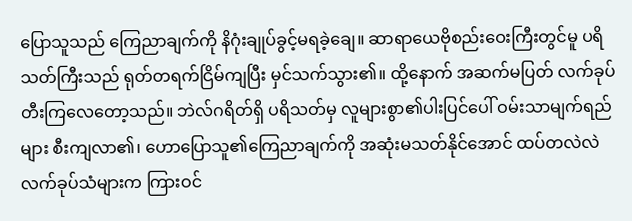ပြောသူသည် ကြေညာချက်ကို နိဂုံးချုပ်ခွင့်မရခဲ့ချေ။ ဆာရာယေဗိုစည်းဝေးကြီးတွင်မူ ပရိသတ်ကြီးသည် ရုတ်တရက်ငြိမ်ကျပြီး မှင်သက်သွား၏။ ထို့နောက် အဆက်မပြတ် လက်ခုပ်တီးကြလေတော့သည်။ ဘဲလ်ဂရိတ်ရှိ ပရိသတ်မှ လူများစွာ၏ပါးပြင်ပေါ် ဝမ်းသာမျက်ရည်များ စီးကျလာ၏၊ ဟောပြောသူ၏ကြေညာချက်ကို အဆုံးမသတ်နိုင်အောင် ထပ်တလဲလဲလက်ခုပ်သံများက ကြားဝင်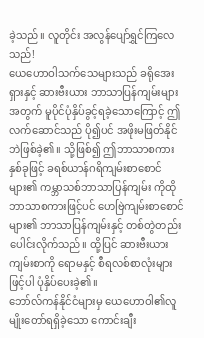ခဲ့သည်။ လူတိုင်း အလွန်ပျော်ရွှင်ကြလေသည်!
ယေဟောဝါသက်သေများသည် ခရိုအေးရှားနှင့် ဆားဗီးယား ဘာသာပြန်ကျမ်းများအတွက် မူပိုင်ပုံနှိပ်ခွင့်ရခဲ့သောကြောင့် ဤလက်ဆောင်သည် ပို၍ပင် အဖိုးမဖြတ်နိုင်ဘဲဖြစ်ခဲ့၏။ သို့ဖြစ်၍ ဤဘာသာစကားနှစ်ခုဖြင့် ခရစ်ယာန်ဂရိကျမ်းစာစောင်များ၏ ကမ္ဘာသစ်ဘာသာပြန်ကျမ်း ကိုထိုဘာသာစကားဖြင့်ပင် ဟေဗြဲကျမ်းစာစောင်များ၏ ဘာသာပြန်ကျမ်းနှင့် တစ်တွဲတည်း ပေါင်းလိုက်သည်။ ထို့ပြင် ဆားဗီးယားကျမ်းစာကို ရောမနှင့် စီရလစ်စာလုံးများဖြင့်ပါ ပုံနှိပ်ပေးခဲ့၏။
ဘော်လ်ကန်နိုင်ငံများမှ ယေဟောဝါ၏လူမျိုးတော်ရရှိခဲ့သော ကောင်းချီး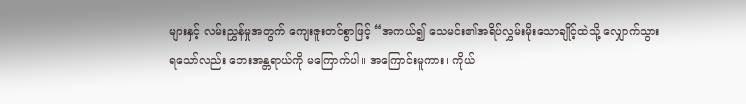များနှင့် လမ်းညွှန်မှုအတွက် ကျေးဇူးတင်စွာဖြင့် “အကယ်၍ သေမင်း၏အရိပ်လွှမ်းမိုးသောချိုင့်ထဲသို့ လျှောက်သွားရသော်လည်း ဘေးအန္တရာယ်ကို မကြောက်ပါ။ အကြောင်းမူကား၊ ကိုယ်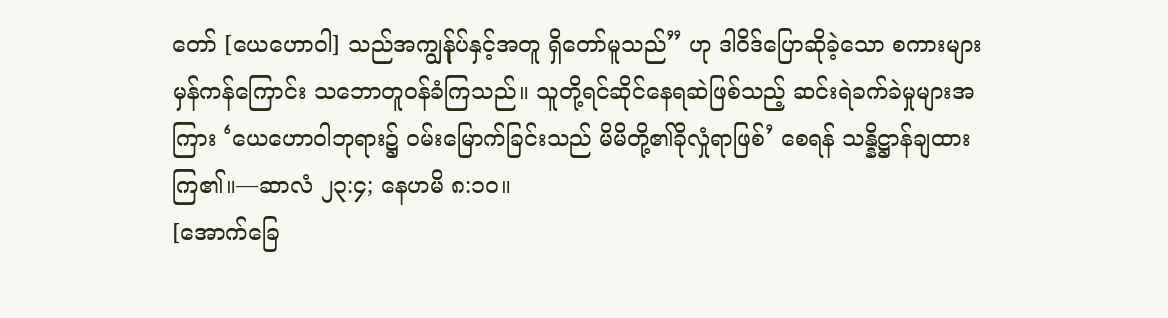တော် [ယေဟောဝါ] သည်အကျွန်ုပ်နှင့်အတူ ရှိတော်မူသည်” ဟု ဒါဝိဒ်ပြောဆိုခဲ့သော စကားများမှန်ကန်ကြောင်း သဘောတူဝန်ခံကြသည်။ သူတို့ရင်ဆိုင်နေရဆဲဖြစ်သည့် ဆင်းရဲခက်ခဲမှုများအကြား ‘ယေဟောဝါဘုရား၌ ဝမ်းမြောက်ခြင်းသည် မိမိတို့၏ခိုလှုံရာဖြစ်’ စေရန် သန္နိဋ္ဌာန်ချထားကြ၏။—ဆာလံ ၂၃:၄; နေဟမိ ၈:၁၀။
[အောက်ခြေ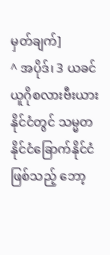မှတ်ချက်]
^ အပိုဒ်၊ 3 ယခင်ယူဂိုစလားဗီးယားနိုင်ငံတွင် သမ္မတနိုင်ငံခြောက်နိုင်ငံဖြစ်သည့် ဘော့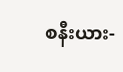စနီးယား-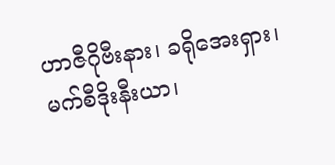ဟာဇီဂိုဗီးနား၊ ခရိုအေးရှား၊ မက်စီဒိုးနီးယာ၊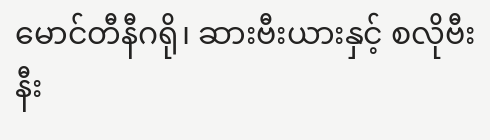မောင်တီနီဂရို၊ ဆားဗီးယားနှင့် စလိုဗီးနီး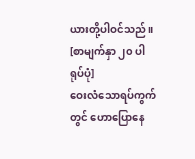ယားတို့ပါဝင်သည်။
[စာမျက်နှာ ၂၀ ပါ ရုပ်ပုံ]
ဝေးလံသောရပ်ကွက်တွင် ဟောပြောနေ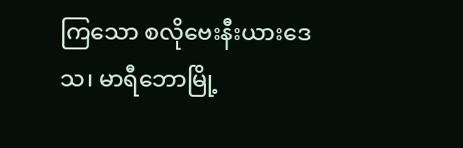ကြသော စလိုဗေးနီးယားဒေသ၊ မာရီဘောမြို့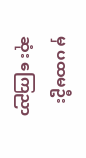မှ ပထမဦးဆုံး ကြေညာ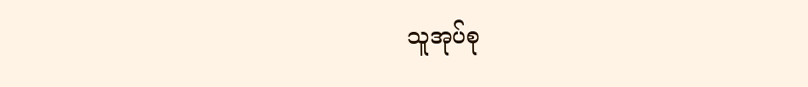သူအုပ်စု